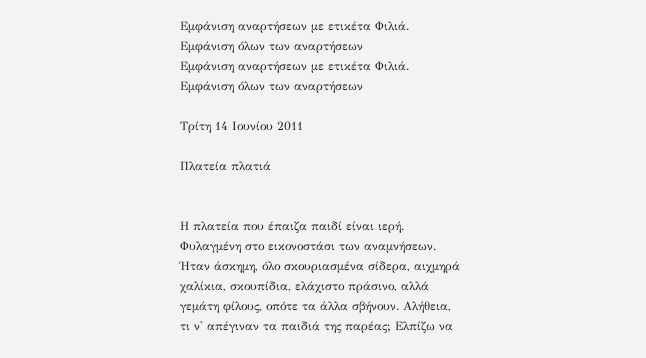Εμφάνιση αναρτήσεων με ετικέτα Φιλιά. Εμφάνιση όλων των αναρτήσεων
Εμφάνιση αναρτήσεων με ετικέτα Φιλιά. Εμφάνιση όλων των αναρτήσεων

Τρίτη 14 Ιουνίου 2011

Πλατεία πλατιά


Η πλατεία που έπαιζα παιδί είναι ιερή. Φυλαγμένη στο εικονοστάσι των αναμνήσεων. Ήταν άσκημη, όλο σκουριασμένα σίδερα, αιχμηρά χαλίκια, σκουπίδια, ελάχιστο πράσινο, αλλά γεμάτη φίλους, οπότε τα άλλα σβήνουν. Αλήθεια, τι ν' απέγιναν τα παιδιά της παρέας; Ελπίζω να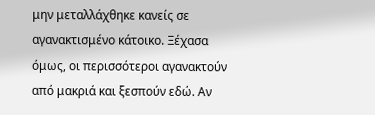μην μεταλλάχθηκε κανείς σε αγανακτισμένο κάτοικο. Ξέχασα όμως, οι περισσότεροι αγανακτούν από μακριά και ξεσπούν εδώ. Αν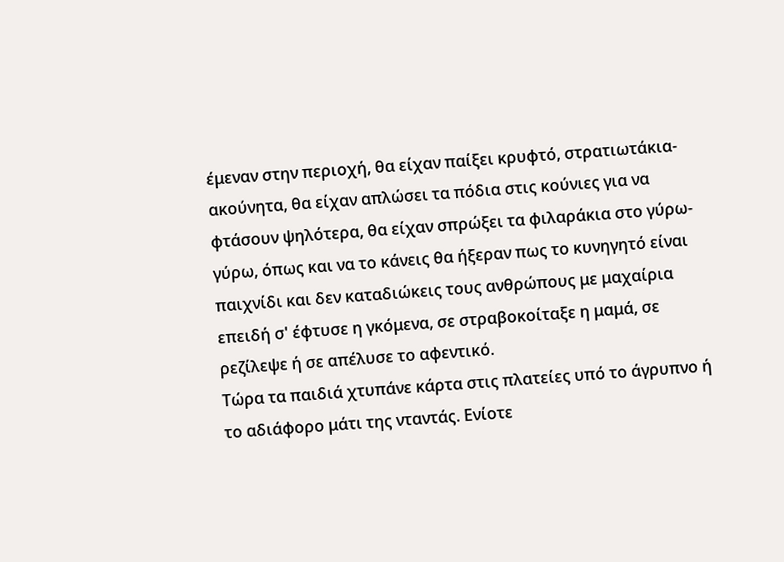έμεναν στην περιοχή, θα είχαν παίξει κρυφτό, στρατιωτάκια-ακούνητα, θα είχαν απλώσει τα πόδια στις κούνιες για να φτάσουν ψηλότερα, θα είχαν σπρώξει τα φιλαράκια στο γύρω-γύρω, όπως και να το κάνεις θα ήξεραν πως το κυνηγητό είναι παιχνίδι και δεν καταδιώκεις τους ανθρώπους με μαχαίρια επειδή σ' έφτυσε η γκόμενα, σε στραβοκοίταξε η μαμά, σε ρεζίλεψε ή σε απέλυσε το αφεντικό.
Τώρα τα παιδιά χτυπάνε κάρτα στις πλατείες υπό το άγρυπνο ή το αδιάφορο μάτι της νταντάς. Ενίοτε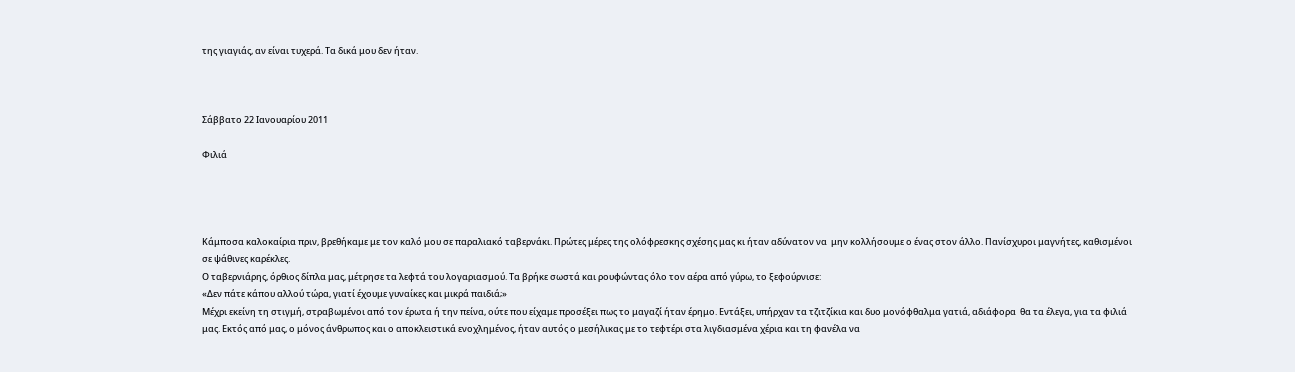της γιαγιάς, αν είναι τυχερά. Τα δικά μου δεν ήταν.



Σάββατο 22 Ιανουαρίου 2011

Φιλιά




Κάμποσα καλοκαίρια πριν, βρεθήκαμε με τον καλό μου σε παραλιακό ταβερνάκι. Πρώτες μέρες της ολόφρεσκης σχέσης μας κι ήταν αδύνατον να  μην κολλήσουμε ο ένας στον άλλο. Πανίσχυροι μαγνήτες, καθισμένοι σε ψάθινες καρέκλες.
Ο ταβερνιάρης, όρθιος δίπλα μας, μέτρησε τα λεφτά του λογαριασμού. Τα βρήκε σωστά και ρουφώντας όλο τον αέρα από γύρω, το ξεφούρνισε:
«Δεν πάτε κάπου αλλού τώρα, γιατί έχουμε γυναίκες και μικρά παιδιά;»
Μέχρι εκείνη τη στιγμή, στραβωμένοι από τον έρωτα ή την πείνα, ούτε που είχαμε προσέξει πως το μαγαζί ήταν έρημο. Εντάξει, υπήρχαν τα τζιτζίκια και δυο μονόφθαλμα γατιά, αδιάφορα  θα τα έλεγα, για τα φιλιά μας. Εκτός από μας, ο μόνος άνθρωπος και ο αποκλειστικά ενοχλημένος, ήταν αυτός ο μεσήλικας με το τεφτέρι στα λιγδιασμένα χέρια και τη φανέλα να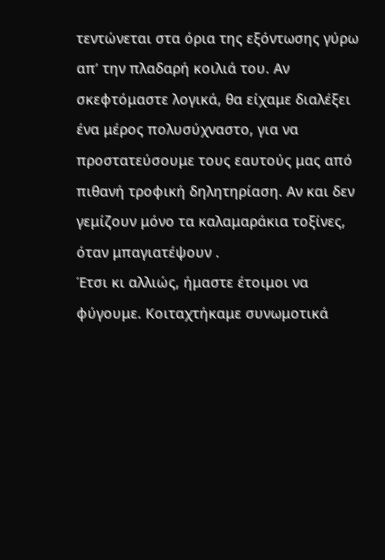τεντώνεται στα όρια της εξόντωσης γύρω απ’ την πλαδαρή κοιλιά του. Αν σκεφτόμαστε λογικά, θα είχαμε διαλέξει ένα μέρος πολυσύχναστο, για να προστατεύσουμε τους εαυτούς μας από πιθανή τροφική δηλητηρίαση. Αν και δεν γεμίζουν μόνο τα καλαμαράκια τοξίνες, όταν μπαγιατέψουν .
Έτσι κι αλλιώς, ήμαστε έτοιμοι να φύγουμε. Κοιταχτήκαμε συνωμοτικά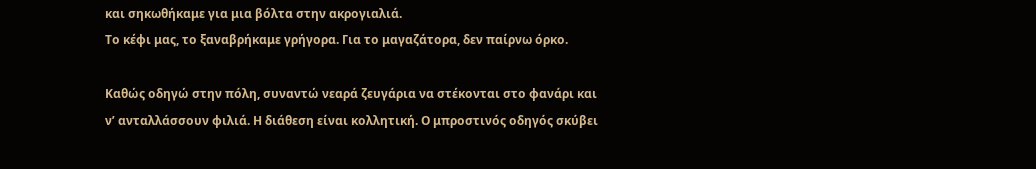και σηκωθήκαμε για μια βόλτα στην ακρογιαλιά.
Το κέφι μας, το ξαναβρήκαμε γρήγορα. Για το μαγαζάτορα, δεν παίρνω όρκο.

Καθώς οδηγώ στην πόλη, συναντώ νεαρά ζευγάρια να στέκονται στο φανάρι και ν’ ανταλλάσσουν φιλιά. Η διάθεση είναι κολλητική. Ο μπροστινός οδηγός σκύβει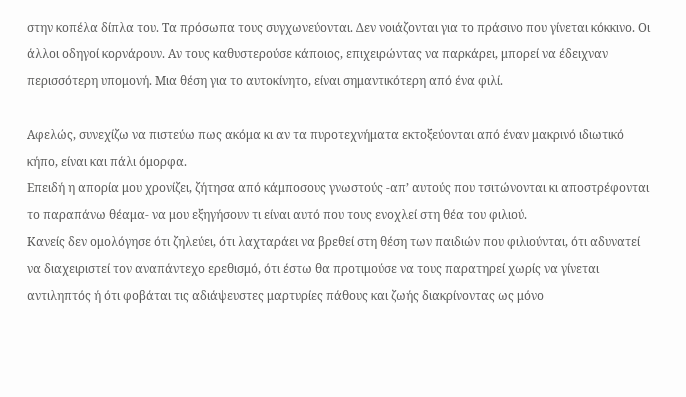στην κοπέλα δίπλα του. Τα πρόσωπα τους συγχωνεύονται. Δεν νοιάζονται για το πράσινο που γίνεται κόκκινο. Οι άλλοι οδηγοί κορνάρουν. Αν τους καθυστερούσε κάποιος, επιχειρώντας να παρκάρει, μπορεί να έδειχναν περισσότερη υπομονή. Μια θέση για το αυτοκίνητο, είναι σημαντικότερη από ένα φιλί.

Αφελώς, συνεχίζω να πιστεύω πως ακόμα κι αν τα πυροτεχνήματα εκτοξεύονται από έναν μακρινό ιδιωτικό κήπο, είναι και πάλι όμορφα.
Επειδή η απορία μου χρονίζει, ζήτησα από κάμποσους γνωστούς -απ’ αυτούς που τσιτώνονται κι αποστρέφονται το παραπάνω θέαμα- να μου εξηγήσουν τι είναι αυτό που τους ενοχλεί στη θέα του φιλιού.
Κανείς δεν ομολόγησε ότι ζηλεύει, ότι λαχταράει να βρεθεί στη θέση των παιδιών που φιλιούνται, ότι αδυνατεί να διαχειριστεί τον αναπάντεχο ερεθισμό, ότι έστω θα προτιμούσε να τους παρατηρεί χωρίς να γίνεται αντιληπτός ή ότι φοβάται τις αδιάψευστες μαρτυρίες πάθους και ζωής διακρίνοντας ως μόνο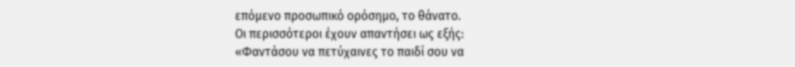επόμενο προσωπικό ορόσημο, το θάνατο.
Οι περισσότεροι έχουν απαντήσει ως εξής:
«Φαντάσου να πετύχαινες το παιδί σου να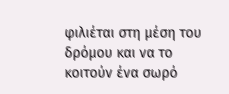φιλιέται στη μέση του δρόμου και να το κοιτούν ένα σωρό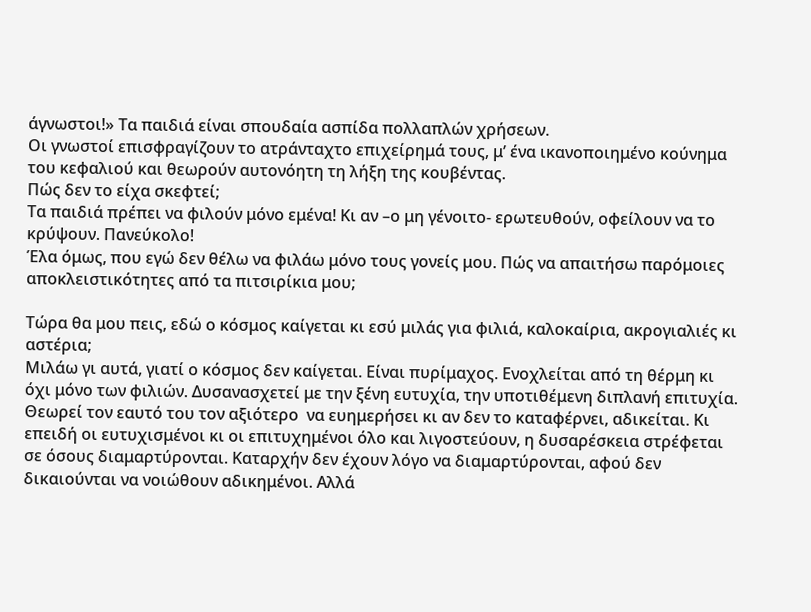άγνωστοι!» Τα παιδιά είναι σπουδαία ασπίδα πολλαπλών χρήσεων.
Οι γνωστοί επισφραγίζουν το ατράνταχτο επιχείρημά τους, μ’ ένα ικανοποιημένο κούνημα του κεφαλιού και θεωρούν αυτονόητη τη λήξη της κουβέντας.
Πώς δεν το είχα σκεφτεί;
Τα παιδιά πρέπει να φιλούν μόνο εμένα! Κι αν –ο μη γένοιτο- ερωτευθούν, οφείλουν να το κρύψουν. Πανεύκολο!
Έλα όμως, που εγώ δεν θέλω να φιλάω μόνο τους γονείς μου. Πώς να απαιτήσω παρόμοιες αποκλειστικότητες από τα πιτσιρίκια μου;

Τώρα θα μου πεις, εδώ ο κόσμος καίγεται κι εσύ μιλάς για φιλιά, καλοκαίρια, ακρογιαλιές κι αστέρια;
Μιλάω γι αυτά, γιατί ο κόσμος δεν καίγεται. Είναι πυρίμαχος. Ενοχλείται από τη θέρμη κι όχι μόνο των φιλιών. Δυσανασχετεί με την ξένη ευτυχία, την υποτιθέμενη διπλανή επιτυχία. Θεωρεί τον εαυτό του τον αξιότερο  να ευημερήσει κι αν δεν το καταφέρνει, αδικείται. Κι επειδή οι ευτυχισμένοι κι οι επιτυχημένοι όλο και λιγοστεύουν, η δυσαρέσκεια στρέφεται σε όσους διαμαρτύρονται. Καταρχήν δεν έχουν λόγο να διαμαρτύρονται, αφού δεν δικαιούνται να νοιώθουν αδικημένοι. Αλλά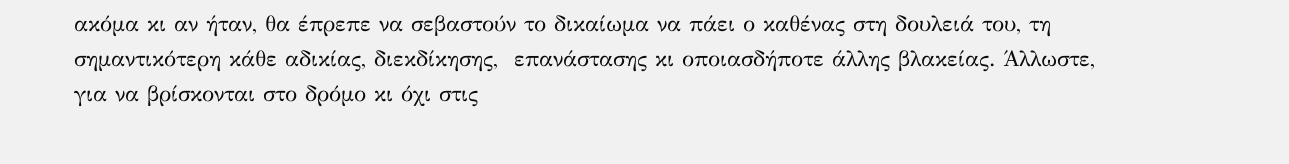ακόμα κι αν ήταν, θα έπρεπε να σεβαστούν το δικαίωμα να πάει ο καθένας στη δουλειά του, τη σημαντικότερη κάθε αδικίας, διεκδίκησης,  επανάστασης κι οποιασδήποτε άλλης βλακείας. Άλλωστε, για να βρίσκονται στο δρόμο κι όχι στις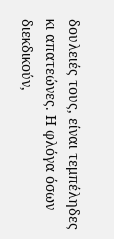δουλειές τους, είναι τεμπέληδες κι απατεώνες. Η φλόγα όσων διεκδικούν,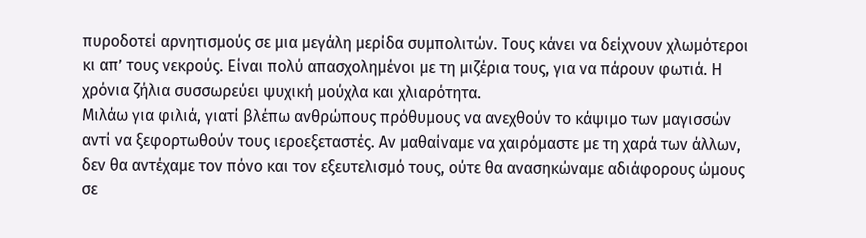πυροδοτεί αρνητισμούς σε μια μεγάλη μερίδα συμπολιτών. Τους κάνει να δείχνουν χλωμότεροι κι απ’ τους νεκρούς. Είναι πολύ απασχολημένοι με τη μιζέρια τους, για να πάρουν φωτιά. Η χρόνια ζήλια συσσωρεύει ψυχική μούχλα και χλιαρότητα.
Μιλάω για φιλιά, γιατί βλέπω ανθρώπους πρόθυμους να ανεχθούν το κάψιμο των μαγισσών αντί να ξεφορτωθούν τους ιεροεξεταστές. Αν μαθαίναμε να χαιρόμαστε με τη χαρά των άλλων, δεν θα αντέχαμε τον πόνο και τον εξευτελισμό τους, ούτε θα ανασηκώναμε αδιάφορους ώμους σε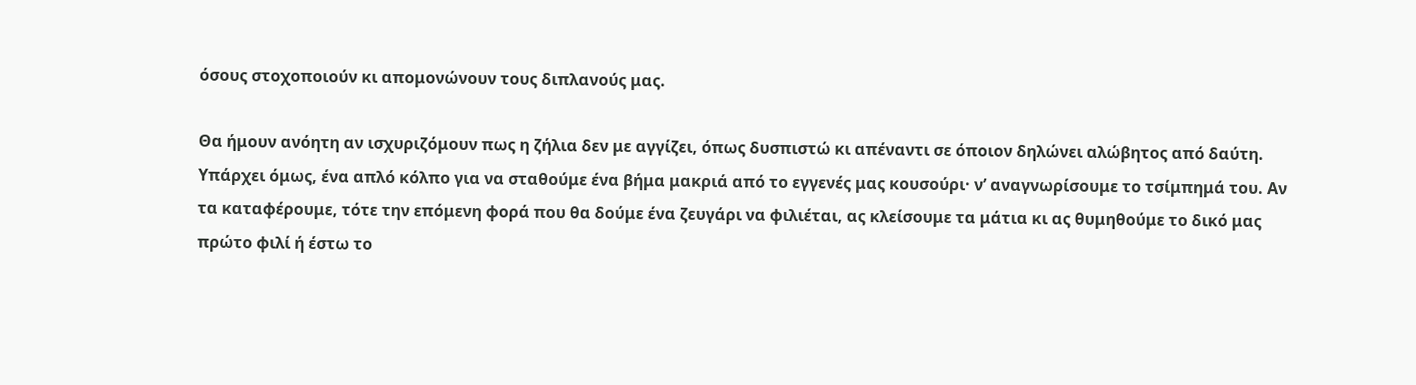όσους στοχοποιούν κι απομονώνουν τους διπλανούς μας.

Θα ήμουν ανόητη αν ισχυριζόμουν πως η ζήλια δεν με αγγίζει, όπως δυσπιστώ κι απέναντι σε όποιον δηλώνει αλώβητος από δαύτη. Υπάρχει όμως, ένα απλό κόλπο για να σταθούμε ένα βήμα μακριά από το εγγενές μας κουσούρι· ν’ αναγνωρίσουμε το τσίμπημά του. Αν τα καταφέρουμε, τότε την επόμενη φορά που θα δούμε ένα ζευγάρι να φιλιέται, ας κλείσουμε τα μάτια κι ας θυμηθούμε το δικό μας πρώτο φιλί ή έστω το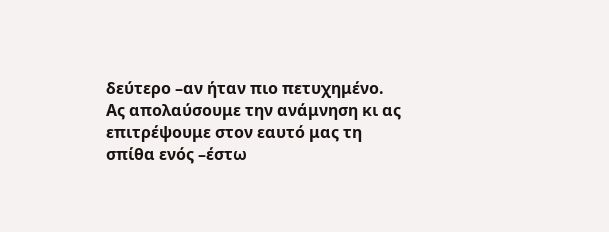δεύτερο –αν ήταν πιο πετυχημένο. Ας απολαύσουμε την ανάμνηση κι ας επιτρέψουμε στον εαυτό μας τη σπίθα ενός –έστω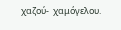χαζού-  χαμόγελου.